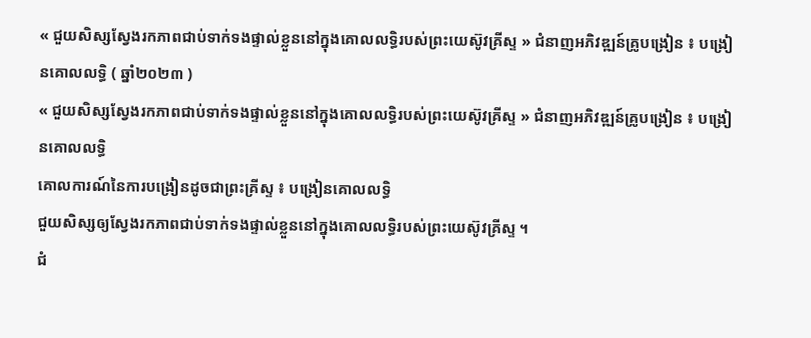« ជួយសិស្សស្វែងរកភាពជាប់ទាក់ទងផ្ទាល់ខ្លួននៅក្នុងគោលលទ្ធិរបស់ព្រះយេស៊ូវគ្រីស្ទ » ជំនាញអភិវឌ្ឍន៍គ្រូបង្រៀន ៖ បង្រៀនគោលលទ្ធិ ( ឆ្នាំ២០២៣ )
« ជួយសិស្សស្វែងរកភាពជាប់ទាក់ទងផ្ទាល់ខ្លួននៅក្នុងគោលលទ្ធិរបស់ព្រះយេស៊ូវគ្រីស្ទ » ជំនាញអភិវឌ្ឍន៍គ្រូបង្រៀន ៖ បង្រៀនគោលលទ្ធិ
គោលការណ៍នៃការបង្រៀនដូចជាព្រះគ្រីស្ទ ៖ បង្រៀនគោលលទ្ធិ
ជួយសិស្សឲ្យស្វែងរកភាពជាប់ទាក់ទងផ្ទាល់ខ្លួននៅក្នុងគោលលទ្ធិរបស់ព្រះយេស៊ូវគ្រីស្ទ ។
ជំ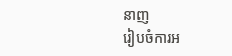នាញ
រៀបចំការអ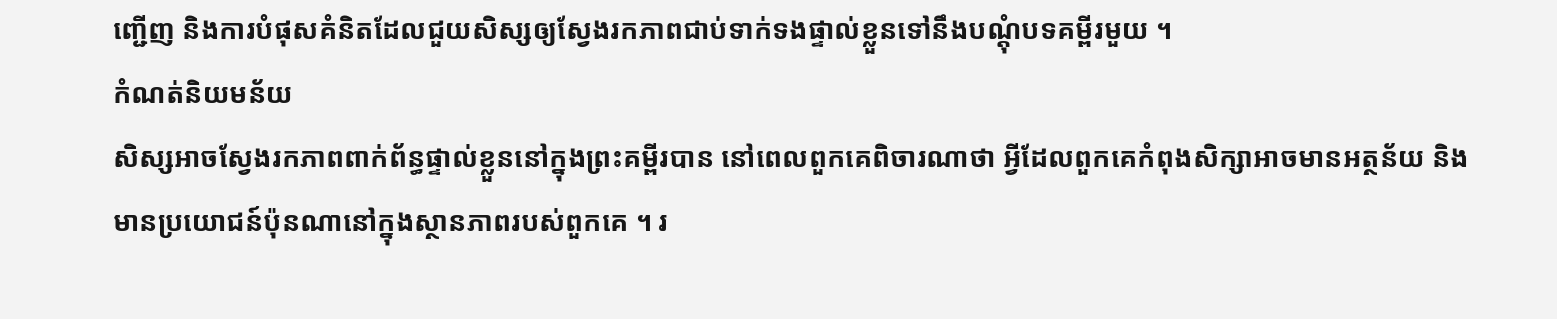ញ្ជើញ និងការបំផុសគំនិតដែលជួយសិស្សឲ្យស្វែងរកភាពជាប់ទាក់ទងផ្ទាល់ខ្លួនទៅនឹងបណ្ដុំបទគម្ពីរមួយ ។
កំណត់និយមន័យ
សិស្សអាចស្វែងរកភាពពាក់ព័ន្ធផ្ទាល់ខ្លួននៅក្នុងព្រះគម្ពីរបាន នៅពេលពួកគេពិចារណាថា អ្វីដែលពួកគេកំពុងសិក្សាអាចមានអត្ថន័យ និងមានប្រយោជន៍ប៉ុនណានៅក្នុងស្ថានភាពរបស់ពួកគេ ។ រ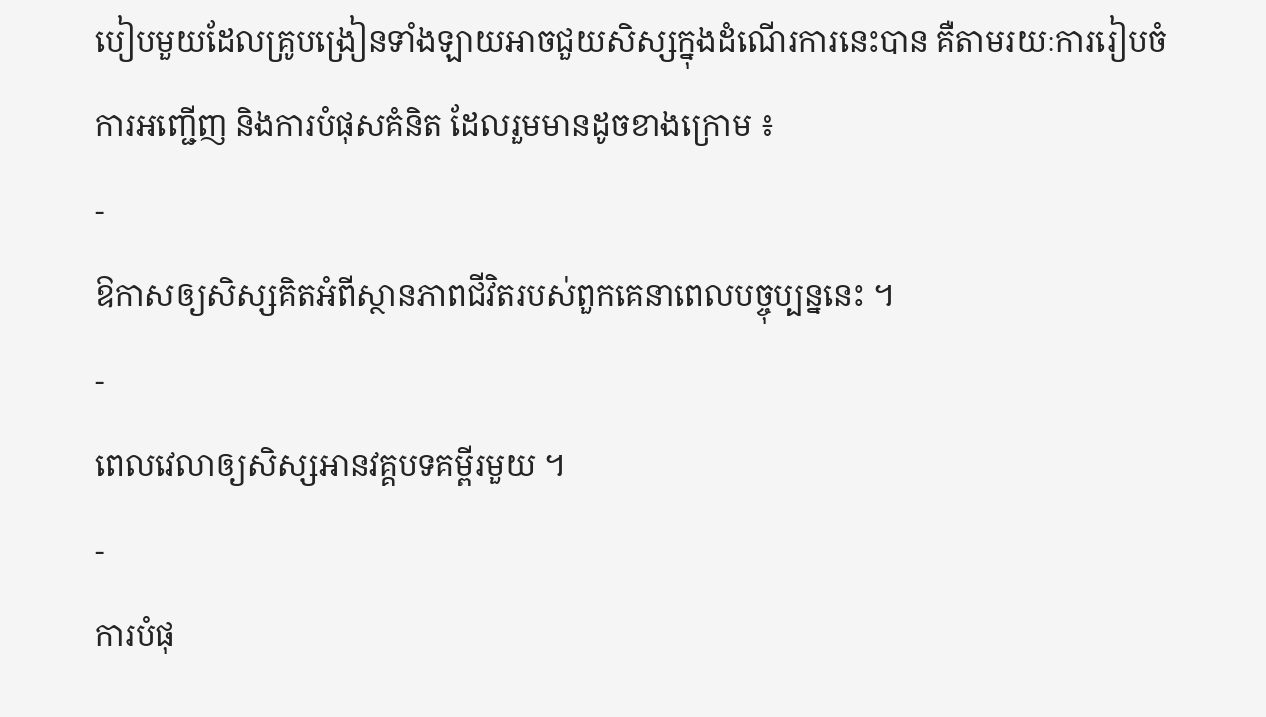បៀបមួយដែលគ្រូបង្រៀនទាំងឡាយអាចជួយសិស្សក្នុងដំណើរការនេះបាន គឺតាមរយៈការរៀបចំការអញ្ជើញ និងការបំផុសគំនិត ដែលរួមមានដូចខាងក្រោម ៖
-
ឱកាសឲ្យសិស្សគិតអំពីស្ថានភាពជីវិតរបស់ពួកគេនាពេលបច្ចុប្បន្ននេះ ។
-
ពេលវេលាឲ្យសិស្សអានវគ្គបទគម្ពីរមួយ ។
-
ការបំផុ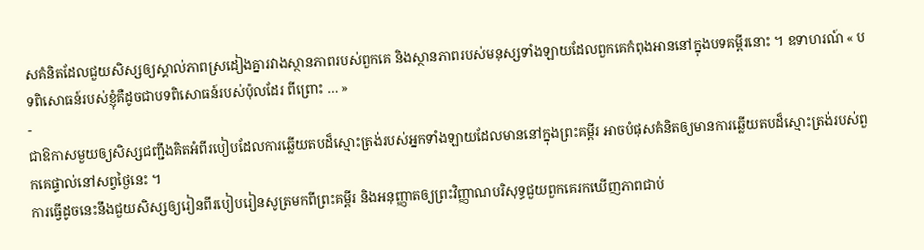សគំនិតដែលជួយសិស្សឲ្យស្គាល់ភាពស្រដៀងគ្នារវាងស្ថានភាពរបស់ពួកគេ និងស្ថានភាពរបស់មនុស្សទាំងឡាយដែលពួកគេកំពុងអាននៅក្នុងបទគម្ពីរនោះ ។ ឧទាហរណ៍ « បទពិសោធន៍របស់ខ្ញុំគឺដូចជាបទពិសោធន៍របស់ប៉ុលដែរ ពីព្រោះ … »
-
ជាឱកាសមួយឲ្យសិស្សជញ្ជឹងគិតអំពីរបៀបដែលការឆ្លើយតបដ៏ស្មោះត្រង់របស់អ្នកទាំងឡាយដែលមាននៅក្នុងព្រះគម្ពីរ អាចបំផុសគំនិតឲ្យមានការឆ្លើយតបដ៏ស្មោះត្រង់របស់ពួកគេផ្ទាល់នៅសព្វថ្ងៃនេះ ។
ការធ្វើដូចនេះនឹងជួយសិស្សឲ្យរៀនពីរបៀបរៀនសូត្រមកពីព្រះគម្ពីរ និងអនុញ្ញាតឲ្យព្រះវិញ្ញាណបរិសុទ្ធជួយពួកគេរកឃើញភាពជាប់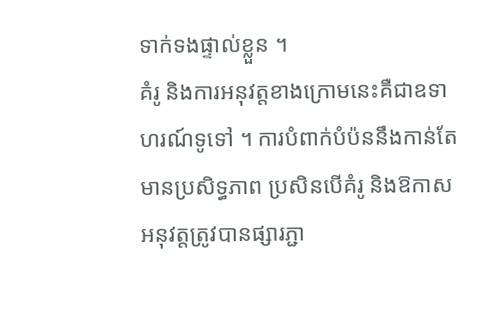ទាក់ទងផ្ទាល់ខ្លួន ។
គំរូ និងការអនុវត្តខាងក្រោមនេះគឺជាឧទាហរណ៍ទូទៅ ។ ការបំពាក់បំប៉ននឹងកាន់តែមានប្រសិទ្ធភាព ប្រសិនបើគំរូ និងឱកាសអនុវត្តត្រូវបានផ្សារភ្ជា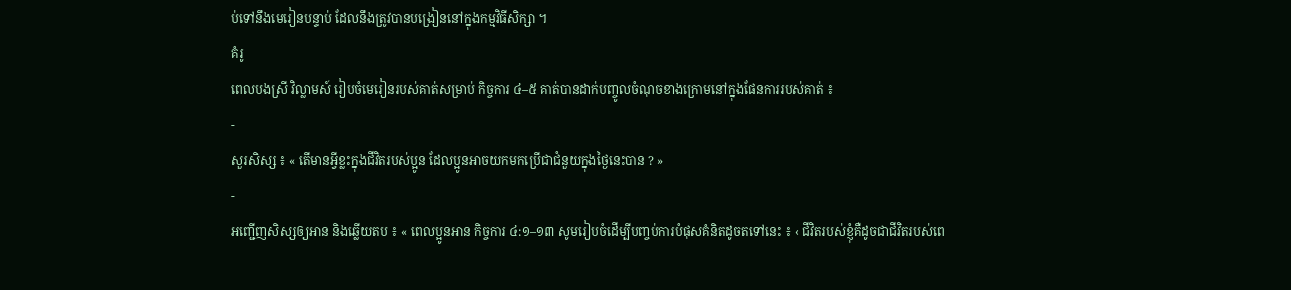ប់ទៅនឹងមេរៀនបន្ទាប់ ដែលនឹងត្រូវបានបង្រៀននៅក្នុងកម្មវិធីសិក្សា ។
គំរូ
ពេលបងស្រី វិល្លាមស៍ រៀបចំមេរៀនរបស់គាត់សម្រាប់ កិច្ចការ ៤–៥ គាត់បានដាក់បញ្ចូលចំណុចខាងក្រោមនៅក្នុងផែនការរបស់គាត់ ៖
-
សួរសិស្ស ៖ « តើមានអ្វីខ្លះក្នុងជីវិតរបស់ប្អូន ដែលប្អូនអាចយកមកប្រើជាជំនួយក្នុងថ្ងៃនេះបាន ? »
-
អញ្ជើញសិស្សឲ្យអាន និងឆ្លើយតប ៖ « ពេលប្អូនអាន កិច្ចការ ៤:១–១៣ សូមរៀបចំដើម្បីបញ្ចប់ការបំផុសគំនិតដូចតទៅនេះ ៖ ‹ ជីវិតរបស់ខ្ញុំគឺដូចជាជីវិតរបស់ពេ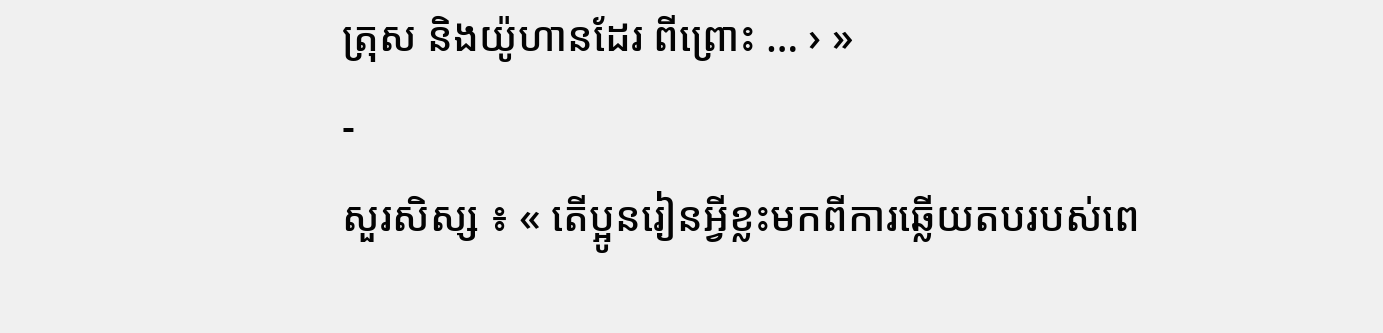ត្រុស និងយ៉ូហានដែរ ពីព្រោះ … › »
-
សួរសិស្ស ៖ « តើប្អូនរៀនអ្វីខ្លះមកពីការឆ្លើយតបរបស់ពេ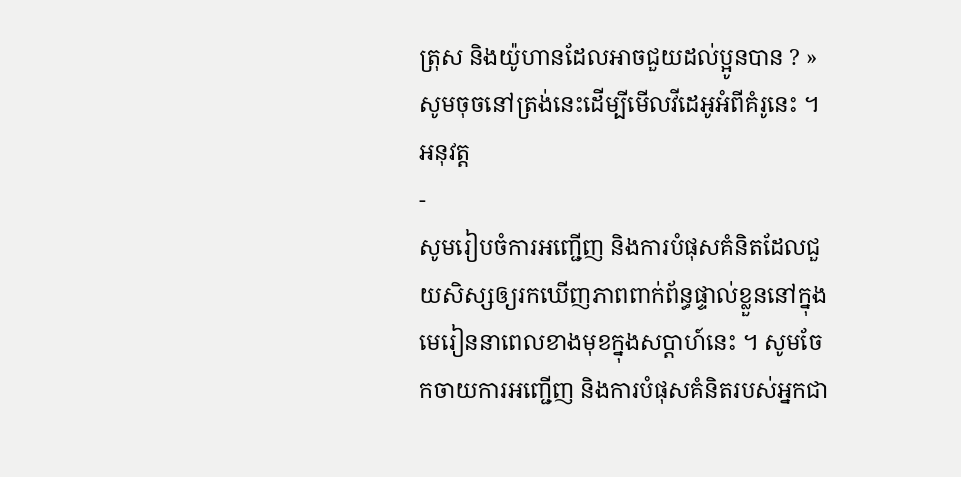ត្រុស និងយ៉ូហានដែលអាចជួយដល់ប្អូនបាន ? »
សូមចុចនៅត្រង់នេះដើម្បីមើលវីដេអូអំពីគំរូនេះ ។
អនុវត្ត
-
សូមរៀបចំការអញ្ជើញ និងការបំផុសគំនិតដែលជួយសិស្សឲ្យរកឃើញភាពពាក់ព័ន្ធផ្ទាល់ខ្លួននៅក្នុងមេរៀននាពេលខាងមុខក្នុងសប្តាហ៍នេះ ។ សូមចែកចាយការអញ្ជើញ និងការបំផុសគំនិតរបស់អ្នកជា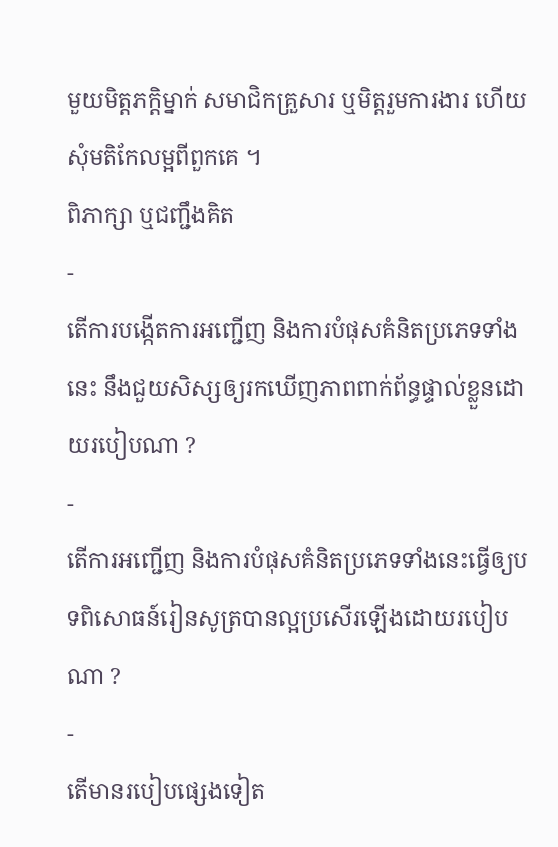មួយមិត្តភក្ដិម្នាក់ សមាជិកគ្រួសារ ឬមិត្តរួមការងារ ហើយសុំមតិកែលម្អពីពួកគេ ។
ពិភាក្សា ឬជញ្ជឹងគិត
-
តើការបង្កើតការអញ្ជើញ និងការបំផុសគំនិតប្រភេទទាំងនេះ នឹងជួយសិស្សឲ្យរកឃើញភាពពាក់ព័ន្ធផ្ទាល់ខ្លួនដោយរបៀបណា ?
-
តើការអញ្ជើញ និងការបំផុសគំនិតប្រភេទទាំងនេះធ្វើឲ្យបទពិសោធន៍រៀនសូត្របានល្អប្រសើរឡើងដោយរបៀបណា ?
-
តើមានរបៀបផ្សេងទៀត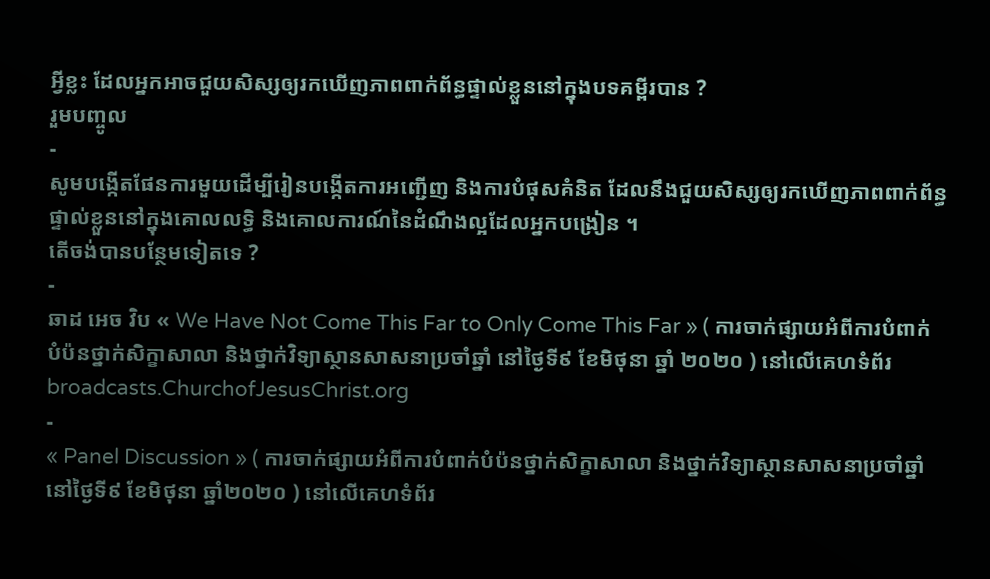អ្វីខ្លះ ដែលអ្នកអាចជួយសិស្សឲ្យរកឃើញភាពពាក់ព័ន្ធផ្ទាល់ខ្លួននៅក្នុងបទគម្ពីរបាន ?
រួមបញ្ចូល
-
សូមបង្កើតផែនការមួយដើម្បីរៀនបង្កើតការអញ្ជើញ និងការបំផុសគំនិត ដែលនឹងជួយសិស្សឲ្យរកឃើញភាពពាក់ព័ន្ធផ្ទាល់ខ្លួននៅក្នុងគោលលទ្ធិ និងគោលការណ៍នៃដំណឹងល្អដែលអ្នកបង្រៀន ។
តើចង់បានបន្ថែមទៀតទេ ?
-
ឆាដ អេច វិប « We Have Not Come This Far to Only Come This Far » ( ការចាក់ផ្សាយអំពីការបំពាក់បំប៉នថ្នាក់សិក្ខាសាលា និងថ្នាក់វិទ្យាស្ថានសាសនាប្រចាំឆ្នាំ នៅថ្ងៃទី៩ ខែមិថុនា ឆ្នាំ ២០២០ ) នៅលើគេហទំព័រ broadcasts.ChurchofJesusChrist.org
-
« Panel Discussion » ( ការចាក់ផ្សាយអំពីការបំពាក់បំប៉នថ្នាក់សិក្ខាសាលា និងថ្នាក់វិទ្យាស្ថានសាសនាប្រចាំឆ្នាំ នៅថ្ងៃទី៩ ខែមិថុនា ឆ្នាំ២០២០ ) នៅលើគេហទំព័រ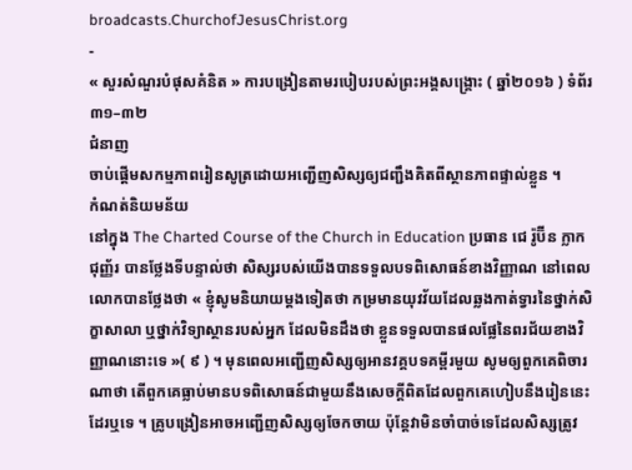broadcasts.ChurchofJesusChrist.org
-
« សួរសំណួរបំផុសគំនិត » ការបង្រៀនតាមរបៀបរបស់ព្រះអង្គសង្គ្រោះ ( ឆ្នាំ២០១៦ ) ទំព័រ ៣១–៣២
ជំនាញ
ចាប់ផ្តើមសកម្មភាពរៀនសូត្រដោយអញ្ជើញសិស្សឲ្យជញ្ជឹងគិតពីស្ថានភាពផ្ទាល់ខ្លួន ។
កំណត់និយមន័យ
នៅក្នុង The Charted Course of the Church in Education ប្រធាន ជេ រ៉ូប៊ីន ក្លាក ជុញ្ញ័រ បានថ្លែងទីបន្ទាល់ថា សិស្សរបស់យើងបានទទួលបទពិសោធន៍ខាងវិញ្ញាណ នៅពេលលោកបានថ្លែងថា « ខ្ញុំសូមនិយាយម្តងទៀតថា កម្រមានយុវវ័យដែលឆ្លងកាត់ទ្វារនៃថ្នាក់សិក្ខាសាលា ឬថ្នាក់វិទ្យាស្ថានរបស់អ្នក ដែលមិនដឹងថា ខ្លួនទទួលបានផលផ្លែនៃពរជ័យខាងវិញ្ញាណនោះទេ »( ៩ ) ។ មុនពេលអញ្ជើញសិស្សឲ្យអានវគ្គបទគម្ពីរមួយ សូមឲ្យពួកគេពិចារណាថា តើពួកគេធ្លាប់មានបទពិសោធន៍ជាមួយនឹងសេចក្ដីពិតដែលពួកគេហៀបនឹងរៀននេះដែរឬទេ ។ គ្រូបង្រៀនអាចអញ្ជើញសិស្សឲ្យចែកចាយ ប៉ុន្តែវាមិនចាំបាច់ទេដែលសិស្សត្រូវ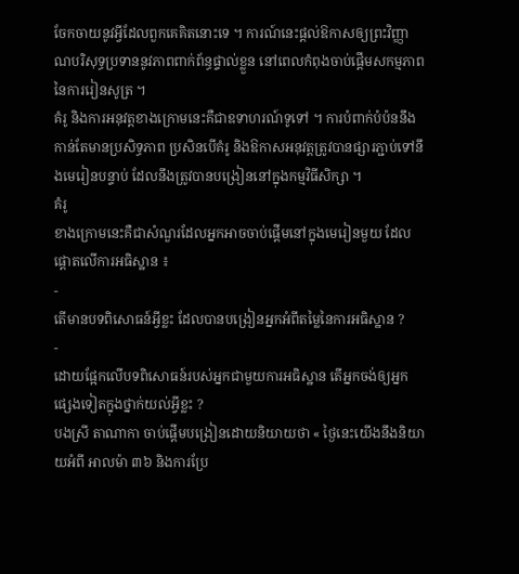ចែកចាយនូវអ្វីដែលពួកគេគិតនោះទេ ។ ការណ៍នេះផ្តល់ឱកាសឲ្យព្រះវិញ្ញាណបរិសុទ្ធប្រទាននូវភាពពាក់ព័ន្ធផ្ទាល់ខ្លួន នៅពេលកំពុងចាប់ផ្ដើមសកម្មភាពនៃការរៀនសូត្រ ។
គំរូ និងការអនុវត្តខាងក្រោមនេះគឺជាឧទាហរណ៍ទូទៅ ។ ការបំពាក់បំប៉ននឹងកាន់តែមានប្រសិទ្ធភាព ប្រសិនបើគំរូ និងឱកាសអនុវត្តត្រូវបានផ្សារភ្ជាប់ទៅនឹងមេរៀនបន្ទាប់ ដែលនឹងត្រូវបានបង្រៀននៅក្នុងកម្មវិធីសិក្សា ។
គំរូ
ខាងក្រោមនេះគឺជាសំណួរដែលអ្នកអាចចាប់ផ្តើមនៅក្នុងមេរៀនមួយ ដែលផ្ដោតលើការអធិស្ឋាន ៖
-
តើមានបទពិសោធន៍អ្វីខ្លះ ដែលបានបង្រៀនអ្នកអំពីតម្លៃនៃការអធិស្ឋាន ?
-
ដោយផ្អែកលើបទពិសោធន៍របស់អ្នកជាមួយការអធិស្ឋាន តើអ្នកចង់ឲ្យអ្នកផ្សេងទៀតក្នុងថ្នាក់យល់អ្វីខ្លះ ?
បងស្រី តាណាកា ចាប់ផ្តើមបង្រៀនដោយនិយាយថា « ថ្ងៃនេះយើងនឹងនិយាយអំពី អាលម៉ា ៣៦ និងការប្រែ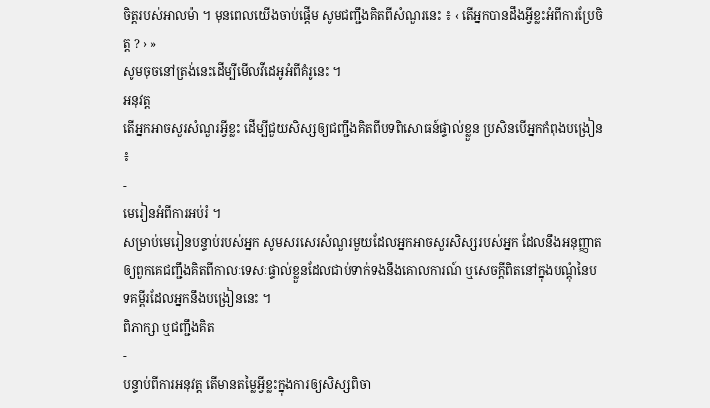ចិត្តរបស់អាលម៉ា ។ មុនពេលយើងចាប់ផ្ដើម សូមជញ្ជឹងគិតពីសំណួរនេះ ៖ ‹ តើអ្នកបានដឹងអ្វីខ្លះអំពីការប្រែចិត្ត ? › »
សូមចុចនៅត្រង់នេះដើម្បីមើលវីដេអូអំពីគំរូនេះ ។
អនុវត្ត
តើអ្នកអាចសួរសំណួរអ្វីខ្លះ ដើម្បីជួយសិស្សឲ្យជញ្ជឹងគិតពីបទពិសោធន៍ផ្ទាល់ខ្លួន ប្រសិនបើអ្នកកំពុងបង្រៀន ៖
-
មេរៀនអំពីការអប់រំ ។
សម្រាប់មេរៀនបន្ទាប់របស់អ្នក សូមសរសេរសំណួរមួយដែលអ្នកអាចសួរសិស្សរបស់អ្នក ដែលនឹងអនុញ្ញាតឲ្យពួកគេជញ្ជឹងគិតពីកាលៈទេសៈផ្ទាល់ខ្លួនដែលជាប់ទាក់ទងនឹងគោលការណ៍ ឬសេចក្ដីពិតនៅក្នុងបណ្តុំនៃបទគម្ពីរដែលអ្នកនឹងបង្រៀននេះ ។
ពិភាក្សា ឬជញ្ជឹងគិត
-
បន្ទាប់ពីការអនុវត្ត តើមានតម្លៃអ្វីខ្លះក្នុងការឲ្យសិស្សពិចា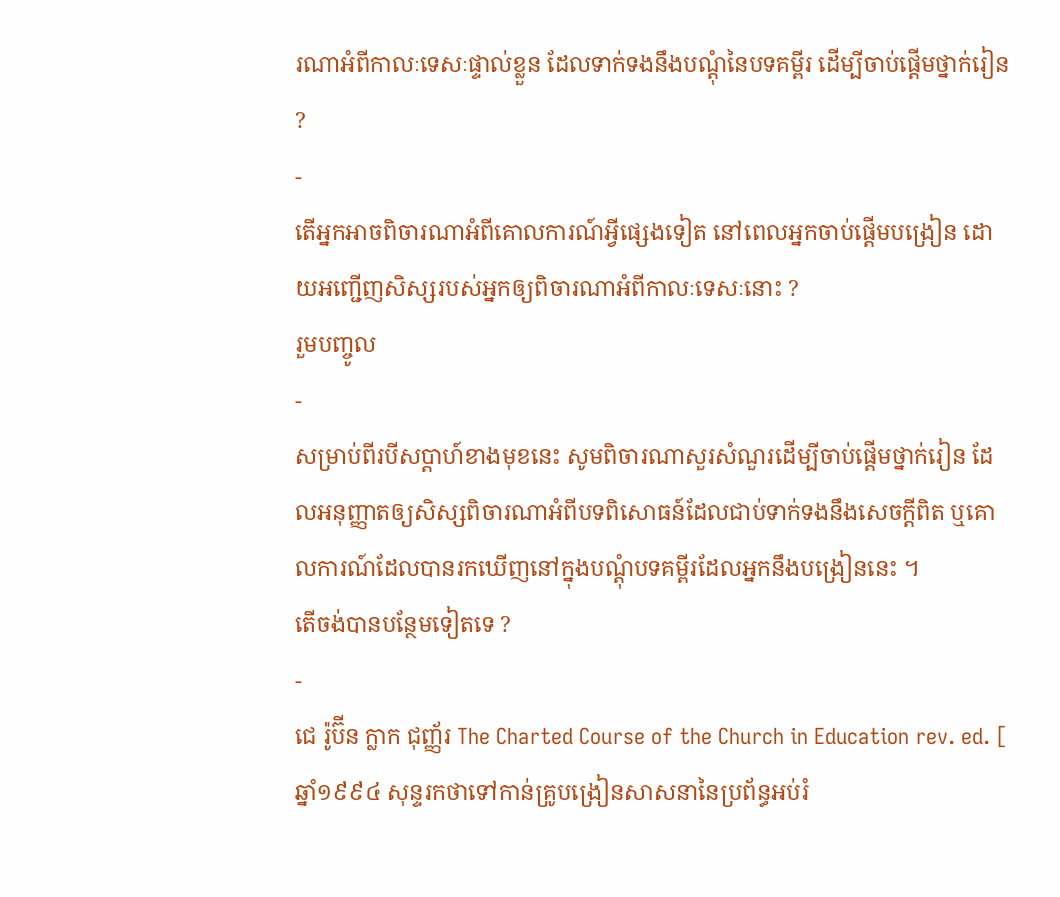រណាអំពីកាលៈទេសៈផ្ទាល់ខ្លួន ដែលទាក់ទងនឹងបណ្តុំនៃបទគម្ពីរ ដើម្បីចាប់ផ្ដើមថ្នាក់រៀន ?
-
តើអ្នកអាចពិចារណាអំពីគោលការណ៍អ្វីផ្សេងទៀត នៅពេលអ្នកចាប់ផ្ដើមបង្រៀន ដោយអញ្ជើញសិស្សរបស់អ្នកឲ្យពិចារណាអំពីកាលៈទេសៈនោះ ?
រួមបញ្ចូល
-
សម្រាប់ពីរបីសប្តាហ៍ខាងមុខនេះ សូមពិចារណាសួរសំណួរដើម្បីចាប់ផ្ដើមថ្នាក់រៀន ដែលអនុញ្ញាតឲ្យសិស្សពិចារណាអំពីបទពិសោធន៍ដែលជាប់ទាក់ទងនឹងសេចក្ដីពិត ឬគោលការណ៍ដែលបានរកឃើញនៅក្នុងបណ្តុំបទគម្ពីរដែលអ្នកនឹងបង្រៀននេះ ។
តើចង់បានបន្ថែមទៀតទេ ?
-
ជេ រ៉ូប៊ីន ក្លាក ជុញ្ញ័រ The Charted Course of the Church in Education rev. ed. [ ឆ្នាំ១៩៩៤ សុន្ទរកថាទៅកាន់គ្រូបង្រៀនសាសនានៃប្រព័ន្ធអប់រំ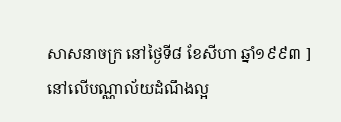សាសនាចក្រ នៅថ្ងៃទី៨ ខែសីហា ឆ្នាំ១៩៩៣ ] នៅលើបណ្ណាល័យដំណឹងល្អ